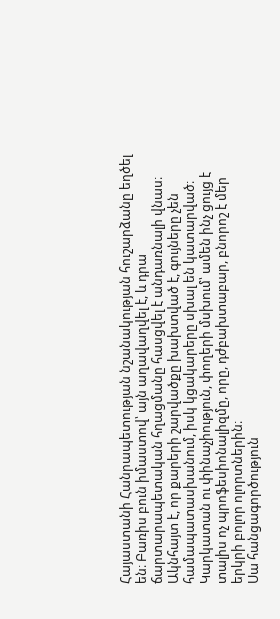Հայաստանի Հանրապետության նշանակության հուշարձանը եղծել են։ Բառիս բուն իմաստով՝ այն աղավաղվել է, և դրա ճարտարապետական հղացմանը հասցվել է անդառնալի վնաս։
Ակնհայտ է, որ քարերի շարվածքը խախտված է, գույները չեն համապատասխանում, իսկ կցակարերը սխալ են կատարված։ Կարկատան ու փինաչիություն, փողերի մսխում՝ ամեն ինչ ցույց է տալիս ոչ պրոֆեսիոնալիզմը, որը, դժբախտաբար, բնորոշ է մեր երկրի բոլոր ոլորտներին։
Սա հանցագործություն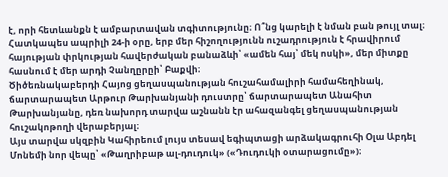է, որի հետևանքն է ամբարտավան տգիտությունը։ Ո՞նց կարելի է նման բան թույլ տալ։
Հատկապես ապրիլի 24-ի օրը, երբ մեր հիշողությունն ուշադրություն է հրավիրում հայության փրկության հավերժական բանաձևի՝ «ամեն հայ՝ մեկ ոսկի», մեր միտքը հասնում է մեր արդի Չանղըրըի՝ Բաքվի։
Ծիծեռնակաբերդի Հայոց ցեղասպանության հուշահամալիրի համահեղինակ, ճարտարապետ Արթուր Թարխանյանի դուստրը՝ ճարտարապետ Անահիտ Թարխանյանը, դեռ նախորդ տարվա աշնանն էր ահազանգել ցեղասպանության հուշակոթողի վերաբերյալ։
Այս տարվա սկզբին Կահիրեում լույս տեսավ եգիպտացի արձակագրուհի Օլա Աբդել Մոնեմի նոր վեպը՝ «Թաղրիբաթ ալ-դուդուկ» («Դուդուկի օտարացումը»)։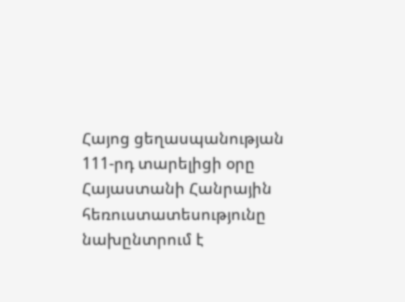Հայոց ցեղասպանության 111-րդ տարելիցի օրը Հայաստանի Հանրային հեռուստատեսությունը նախընտրում է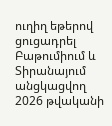ուղիղ եթերով ցուցադրել Բաթումիում և Տիրանայում անցկացվող 2026 թվականի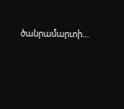ծանրամարտի…